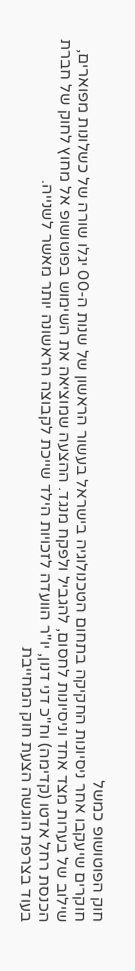חוק הפוטושופ כמשל
חוקרים שיעקבו אחר ניסיונות החקיקה בתחום הטכנולוגיה בישראל בעשור הראשון של שנות ה-00 יגלו שורה של כשלונות מפוארים, שילוב של בערות מצד אחד וניסיונות לחסום, להגביל ולפקח מנגד. ההצעה שמוציאה את השימוש בפוטושופ אל מחוץ לחוק של חברת הכנסת רחל אדטו (קדימה) וח"כ דני דנון, יו"ר הוועדה לזכויות הילד שייכת לקבוצה הראשונה יותר מאשר לשנייה.
בעוד בצרפת הוגשה הצעת חוק המחייבת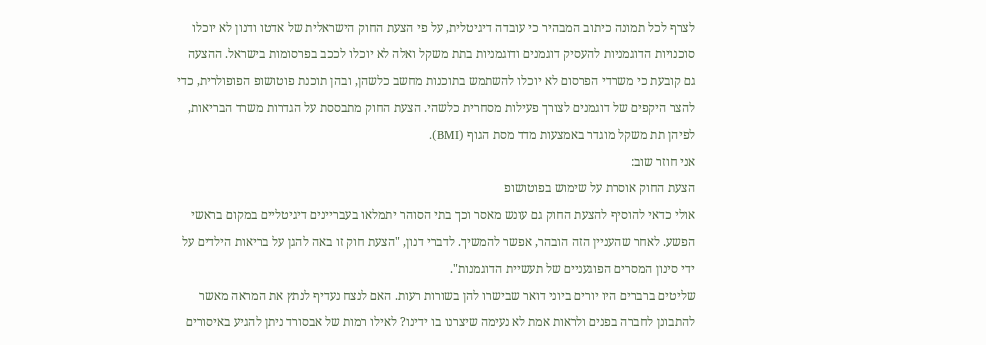לצרף לכל תמונה כיתוב המבהיר כי עובדה דיגיטלית, על פי הצעת החוק הישראלית של אדטו ודנון לא יוכלו סוכנויות הדוגמניות להעסיק דוגמנים ודוגמניות בתת משקל ואלה לא יוכלו לככב בפרסומות בישראל. ההצעה גם קובעת כי משרדי הפרסום לא יוכלו להשתמש בתוכנות מחשב כלשהן, ובהן תוכנת פוטושופ הפופולרית, כדי להצר היקפים של דוגמנים לצורך פעילות מסחרית כלשהי. הצעת החוק מתבססת על הגדרות משרד הבריאות, לפיהן תת משקל מוגדר באמצעות מדד מסת הגוף (BMI).
אני חוזר שוב:
הצעת החוק אוסרת על שימוש בפוטושופ
אולי כדאי להוסיף להצעת החוק גם עונש מאסר וכך בתי הסוהר יתמלאו בעבריינים דיגיטליים במקום בראשי הפשע. לאחר שהעניין הזה הובהר, אפשר להמשיך. לדברי דנון, "הצעת חוק זו באה להגן על בריאות הילדים על ידי סינון המסרים הפוגעניים של תעשיית הדוגמנות".
שליטים ברברים היו יורים ביוני דואר שבישרו להן בשורות רעות. האם לנצח נעדיף לנתץ את המראה מאשר להתבונן לחברה בפנים ולראות אמת לא נעימה שיצרנו בו ידינו? לאילו רמות של אבסורד ניתן להגיע באיסורים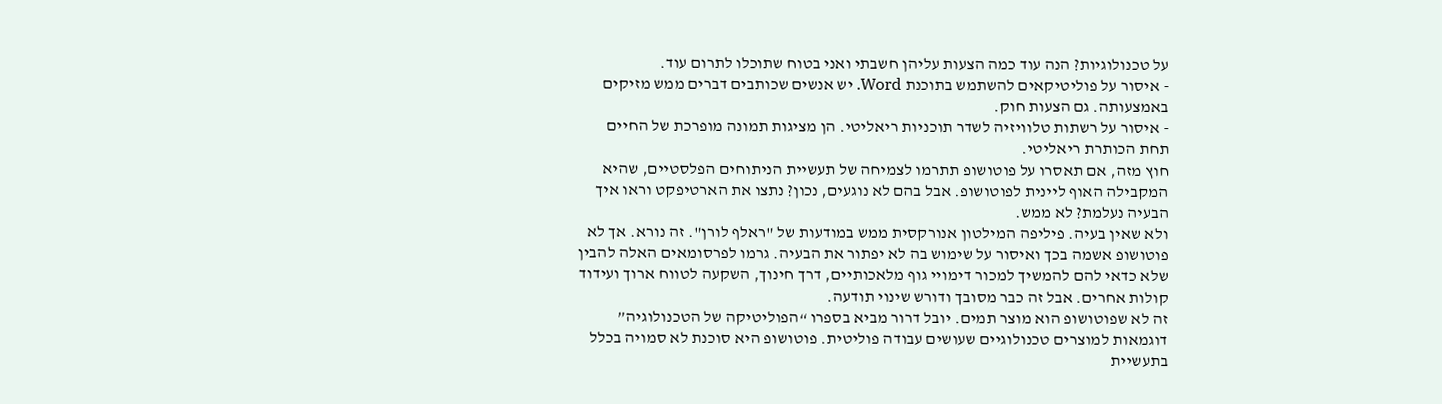על טכנולוגיות? הנה עוד כמה הצעות עליהן חשבתי ואני בטוח שתוכלו לתרום עוד.
- איסור על פוליטיקאים להשתמש בתוכנת Word. יש אנשים שכותבים דברים ממש מזיקים באמצעותה. גם הצעות חוק.
- איסור על רשתות טלוויזיה לשדר תוכניות ריאליטי. הן מציגות תמונה מופרכת של החיים תחת הכותרת ריאליטי.
חוץ מזה, אם תאסרו על פוטושופ תתרמו לצמיחה של תעשיית הניתוחים הפלסטיים, שהיא המקבילה האוף ליינית לפוטושופ. אבל בהם לא נוגעים, נכון? נתצו את הארטיפקט וראו איך הבעיה נעלמת? לא ממש.
ולא שאין בעיה. פיליפה המילטון אנורקסית ממש במודעות של "ראלף לורן". זה נורא. אך לא פוטושופ אשמה בכך ואיסור על שימוש בה לא יפתור את הבעיה. גרמו לפרסומאים האלה להבין שלא כדאי להם להמשיך למכור דימויי גוף מלאכותיים, דרך חינוך, השקעה לטווח ארוך ועידוד קולות אחרים. אבל זה כבר מסובך ודורש שינוי תודעה.
זה לא שפוטושופ הוא מוצר תמים. יובל דרור מביא בספרו “הפוליטיקה של הטכנולוגיה” דוגמאות למוצרים טכנולוגיים שעושים עבודה פוליטית. פוטושופ היא סוכנת לא סמויה בכלל בתעשיית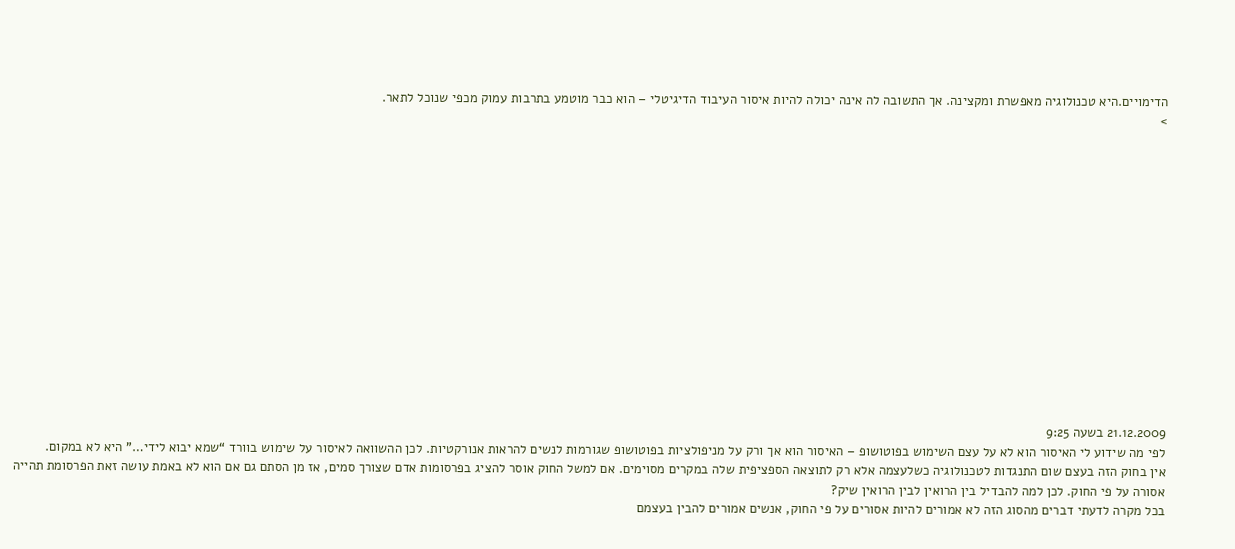הדימויים.היא טכנולוגיה מאפשרת ומקצינה. אך התשובה לה אינה יכולה להיות איסור העיבוד הדיגיטלי – הוא כבר מוטמע בתרבות עמוק מכפי שנוכל לתאר.
>















21.12.2009 בשעה 9:25
לפי מה שידוע לי האיסור הוא לא על עצם השימוש בפוטושופ – האיסור הוא אך ורק על מניפולציות בפוטושופ שגורמות לנשים להראות אנורקטיות. לכן ההשוואה לאיסור על שימוש בוורד “שמא יבוא לידי…” היא לא במקום.
אין בחוק הזה בעצם שום התנגדות לטכנולוגיה כשלעצמה אלא רק לתוצאה הספציפית שלה במקרים מסוימים. אם למשל החוק אוסר להציג בפרסומות אדם שצורך סמים, אז מן הסתם גם אם הוא לא באמת עושה זאת הפרסומת תהייה אסורה על פי החוק. לכן למה להבדיל בין הרואין לבין הרואין שיק?
בכל מקרה לדעתי דברים מהסוג הזה לא אמורים להיות אסורים על פי החוק, אנשים אמורים להבין בעצמם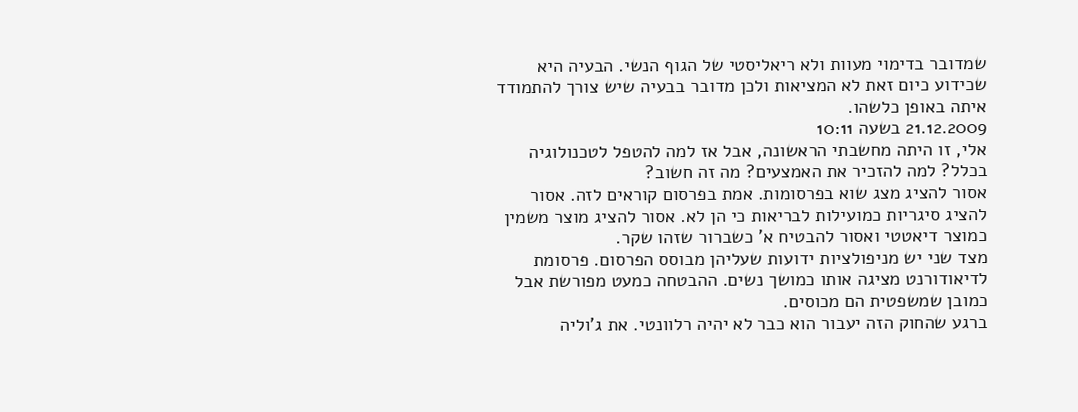שמדובר בדימוי מעוות ולא ריאליסטי של הגוף הנשי. הבעיה היא שכידוע כיום זאת לא המציאות ולכן מדובר בבעיה שיש צורך להתמודד איתה באופן כלשהו.
21.12.2009 בשעה 10:11
אלי, זו היתה מחשבתי הראשונה, אבל אז למה להטפל לטכנולוגיה בכלל? למה להזכיר את האמצעים? מה זה חשוב?
אסור להציג מצג שוא בפרסומות. אמת בפרסום קוראים לזה. אסור להציג סיגריות כמועילות לבריאות כי הן לא. אסור להציג מוצר משמין כמוצר דיאטטי ואסור להבטיח א’ כשברור שזהו שקר.
מצד שני יש מניפולציות ידועות שעליהן מבוסס הפרסום. פרסומת לדיאודורנט מציגה אותו כמושך נשים. ההבטחה כמעט מפורשת אבל כמובן שמשפטית הם מכוסים.
ברגע שהחוק הזה יעבור הוא כבר לא יהיה רלוונטי. את ג’וליה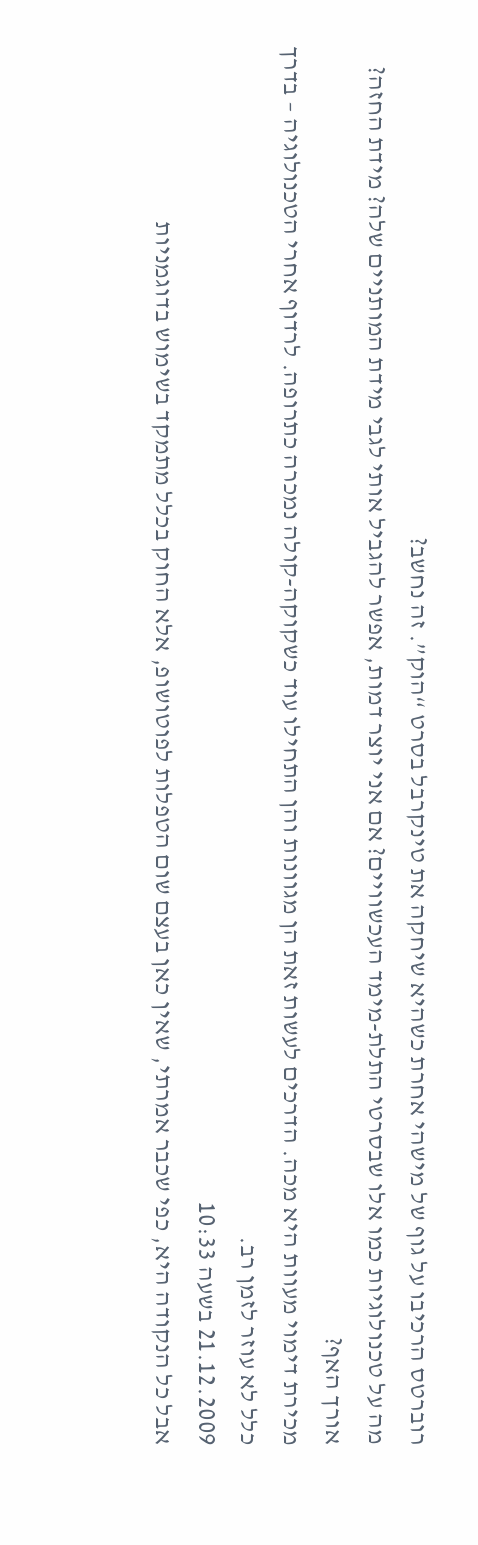רוברטס הרכיבו על גוף של מישהי אחרת כשהיא שיחקה את טינקרבל בסרט “הוק”. זה נחשב?
מה על טכנולוגיות כמו אלו שבסרטי התלת-מימד העכשוויים? אם אני יוצר דמות, אפשר להגביל אותי לגבי מידת המותניים שלה? מידת החזה? אורך האף?
מכירת דימוי מעוות היא מכה. הדרכים לעשות זאת הן מגוונות והן התחילו עוד כשקוקה-קולה נמכרה כתרופה. לרדוף אחרי הטכנולוגיה – בדרך כלל לא עוזר לזמן רב.
21.12.2009 בשעה 10:33
אבל כל הנקודה היא, כפי שכבר אמרתי, שאין כאן בעצם שום הטפלות לפוטושופ, אלא החוק בכלל מתמקד בשימוש בדוגמניות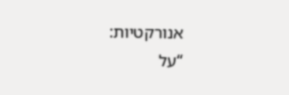אנורקטיות:
“על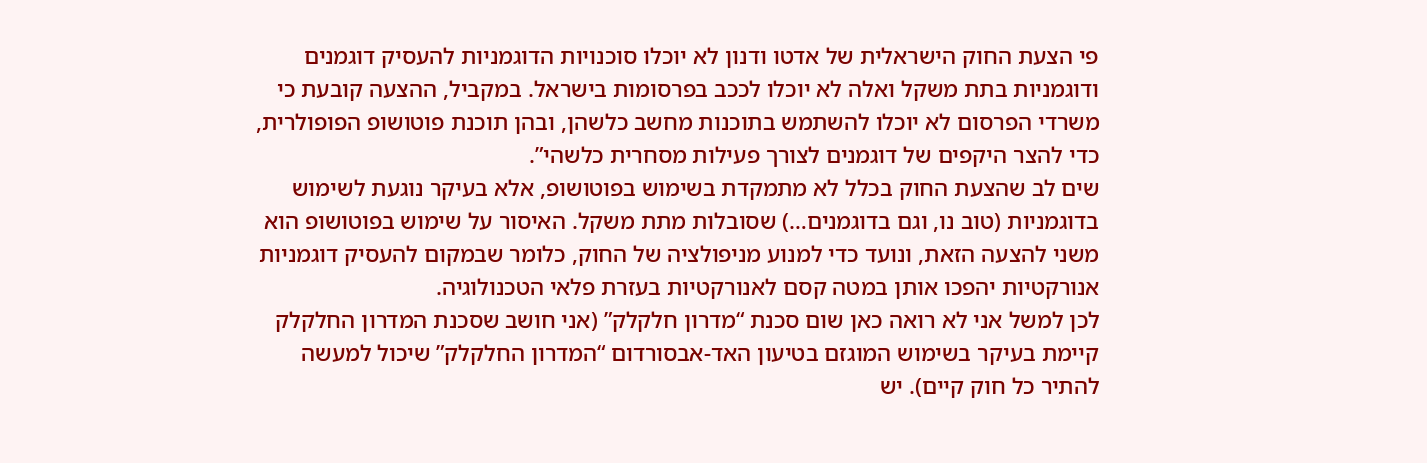פי הצעת החוק הישראלית של אדטו ודנון לא יוכלו סוכנויות הדוגמניות להעסיק דוגמנים ודוגמניות בתת משקל ואלה לא יוכלו לככב בפרסומות בישראל. במקביל, ההצעה קובעת כי משרדי הפרסום לא יוכלו להשתמש בתוכנות מחשב כלשהן, ובהן תוכנת פוטושופ הפופולרית, כדי להצר היקפים של דוגמנים לצורך פעילות מסחרית כלשהי”.
שים לב שהצעת החוק בכלל לא מתמקדת בשימוש בפוטושופ, אלא בעיקר נוגעת לשימוש בדוגמניות (טוב נו, וגם בדוגמנים…) שסובלות מתת משקל. האיסור על שימוש בפוטושופ הוא משני להצעה הזאת, ונועד כדי למנוע מניפולציה של החוק, כלומר שבמקום להעסיק דוגמניות אנורקטיות יהפכו אותן במטה קסם לאנורקטיות בעזרת פלאי הטכנולוגיה.
לכן למשל אני לא רואה כאן שום סכנת “מדרון חלקלק” (אני חושב שסכנת המדרון החלקלק קיימת בעיקר בשימוש המוגזם בטיעון האד-אבסורדום “המדרון החלקלק” שיכול למעשה להתיר כל חוק קיים). יש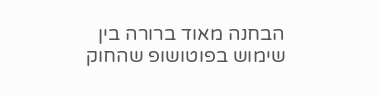הבחנה מאוד ברורה בין שימוש בפוטושופ שהחוק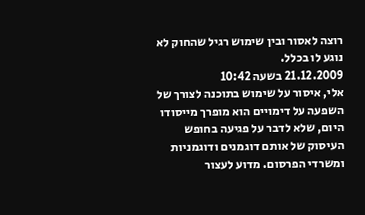רוצה לאסור ובין שימוש רגיל שהחוק לא נוגע לו בכלל.
21.12.2009 בשעה 10:42
אלי, איסור על שימוש בתוכנה לצורך של השפעה על דימויים הוא מופרך מייסודו היום, שלא לדבר על פגיעה בחופש העיסוק של אותם דוגמנים ודוגמניות ומשרדי הפרסום. מדוע לעצור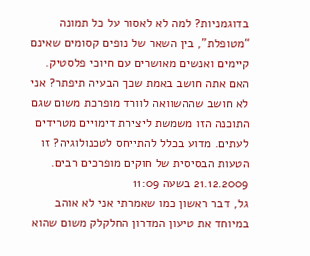בדוגמניות? למה לא לאסור על כל תמונה “מטופלת”, בין השאר של נופים קסומים שאינם קיימים ואנשים מאושרים עם חיוכי פלסטיק. האם אתה חושב באמת שכך הבעיה תיפתר? אני לא חושב שההשוואה לוורד מופרכת משום שגם התוכנה הזו משמשת ליצירת דימויים מטרידים לעתים. מדוע בכלל להתייחס לטכנולוגיה? זו הטעות הבסיסית של חוקים מופרכים רבים.
21.12.2009 בשעה 11:09
גל, דבר ראשון כמו שאמרתי אני לא אוהב במיוחד את טיעון המדרון החלקלק משום שהוא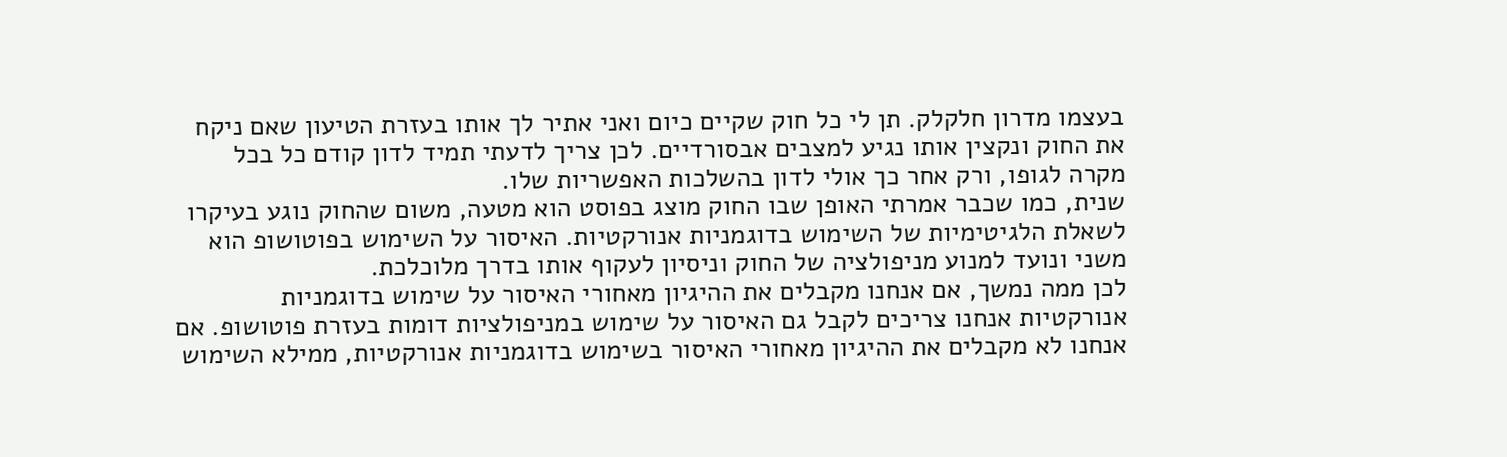בעצמו מדרון חלקלק. תן לי כל חוק שקיים כיום ואני אתיר לך אותו בעזרת הטיעון שאם ניקח את החוק ונקצין אותו נגיע למצבים אבסורדיים. לכן צריך לדעתי תמיד לדון קודם כל בכל מקרה לגופו, ורק אחר כך אולי לדון בהשלכות האפשריות שלו.
שנית, כמו שכבר אמרתי האופן שבו החוק מוצג בפוסט הוא מטעה, משום שהחוק נוגע בעיקרו לשאלת הלגיטימיות של השימוש בדוגמניות אנורקטיות. האיסור על השימוש בפוטושופ הוא משני ונועד למנוע מניפולציה של החוק וניסיון לעקוף אותו בדרך מלוכלכת.
לכן ממה נמשך, אם אנחנו מקבלים את ההיגיון מאחורי האיסור על שימוש בדוגמניות אנורקטיות אנחנו צריכים לקבל גם האיסור על שימוש במניפולציות דומות בעזרת פוטושופ. אם אנחנו לא מקבלים את ההיגיון מאחורי האיסור בשימוש בדוגמניות אנורקטיות, ממילא השימוש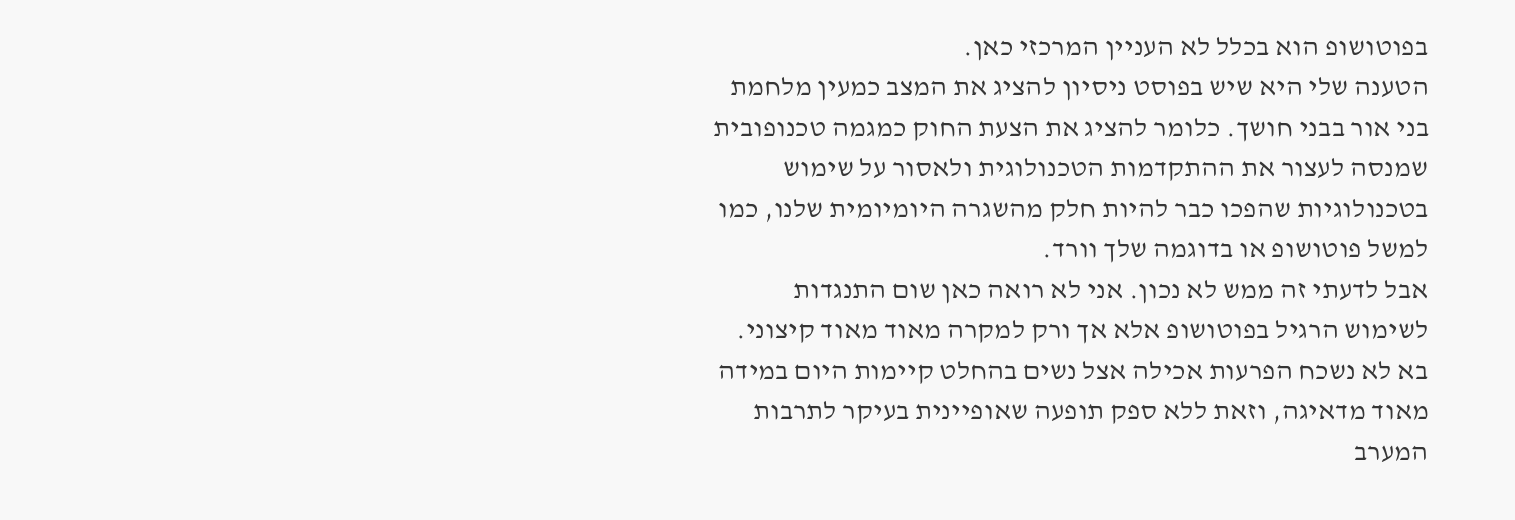בפוטושופ הוא בכלל לא העניין המרכזי כאן.
הטענה שלי היא שיש בפוסט ניסיון להציג את המצב כמעין מלחמת בני אור בבני חושך. כלומר להציג את הצעת החוק כמגמה טכנופובית שמנסה לעצור את ההתקדמות הטכנולוגית ולאסור על שימוש בטכנולוגיות שהפכו כבר להיות חלק מהשגרה היומיומית שלנו, כמו למשל פוטושופ או בדוגמה שלך וורד.
אבל לדעתי זה ממש לא נכון. אני לא רואה כאן שום התנגדות לשימוש הרגיל בפוטושופ אלא אך ורק למקרה מאוד מאוד קיצוני. בא לא נשכח הפרעות אכילה אצל נשים בהחלט קיימות היום במידה מאוד מדאיגה, וזאת ללא ספק תופעה שאופיינית בעיקר לתרבות המערב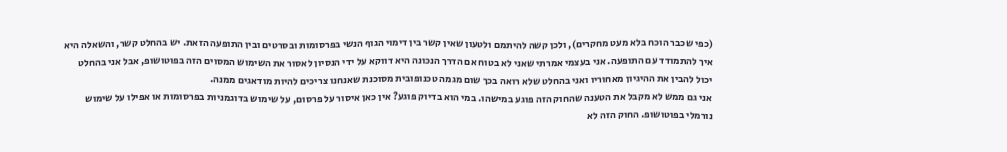(כפי שכבר הוכח בלא מעט מחקרים), ולכן קשה להיתמם ולטעון שאין קשר בין דימוי הגוף הנשי בפרסומות ובסרטים ובין התופעה הזאת. יש בהחלט קשר, והשאלה היא איך להתמודד עם התופעה. אני בעצמי אמרתי שאני לא בטוח אם הדרך הנכונה היא דווקא על ידי הנסיון לאסור את השימוש המסוים הזה בפוטושופ, אבל אני בהחלט יכול להבין את ההיגיון מאחוריו ואני בהחלט שלא רואה בכך שום מגמה טכנופובית מסוכנת שאנחנו צריכים להיות מודאגים ממנה.
אני גם ממש לא מקבל את הטענה שהחוק הזה פוגע במישהו. במי הוא בדיוק פוגע? אין כאן איסור על פרסום, על שימוש בדוגמניות בפרסומות או אפילו על שימוש נורמלי בפוטושופ. החוק הזה לא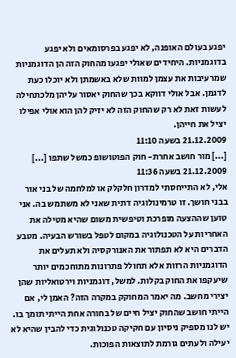יפגע בעולם האופנה, לא יפגע בפרסומאים ולא יפגע בדוגמניות. היחידים שאולי יפגעו מהחוק הזה הן הדוגמניות שמרעיבות את עצמן למוות שלא באשמתן ולא יוכלו כעת לדגמן. אבל אולי דווקא בכך שהחוק יאסור עליהן מלכתחילה לעשות זאת לא רק שהחוק הזה לא יזיק להן הוא אולי אפילו יציל את חייהן.
21.12.2009 בשעה 11:10
[...] מור חושב אחרת- חוק הפוטושופ כמשל שתפו [...]
21.12.2009 בשעה 11:36
אלי, לא התייחסתי למדרון חלקלק או למלחמה של בני אור בבני חושך. זו טרמינולוגיה דתית שאני לא משתמש בה. אני טוען שההצעה מופרכת וטיפשית משום שהיא מטילה את האחריות על הטכנולוגיה במקום לטפל בשורש הבעיה. מטבע הדברים היא לא תפתור את האנורקסיה ולא תעלים את הדוגמניות הרזות אלא תחולל פתרונות מתוחכמים יותר שיעקפו את החוק בקלות. למשל, דוגמניות וירטואליות שהן יצירי מחשב. מה יאמר המחוקק במקרה הזה? האמן לי, אם הייתי חושב שהחוק יציל חיים של בחורה אחת הייתי תומך בו. יש לנו מספיק ניסיון עם חקיקה טכנולוגית כדי להבין שהיא לא יעילה ולעתים גורמת לתוצאות הפוכות.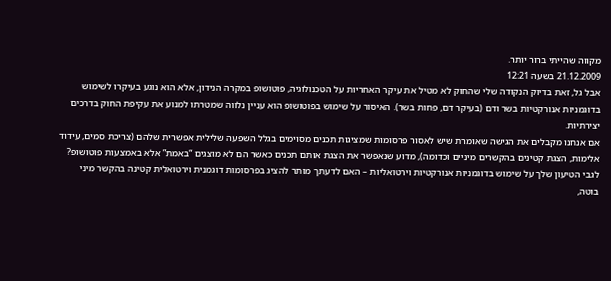מקווה שהייתי ברור יותר.
21.12.2009 בשעה 12:21
אבל גל, זאת בדיוק הנקודה שלי שהחוק לא מטיל את עיקר האחריות על הטכנולוגיה, פוטושופ במקרה הנידון, אלא הוא נוגע בעיקרו לשימוש בדוגמניות אנורקטיות בשר ודם (בעיקר דם, פחות בשר). האיסור על שימוש בפוטושופ הוא עניין נלווה שמטרתו למנוע את עקיפת החוק בדרכים יצירתיות.
אם אנחנו מקבלים את הגישה שאומרת שיש לאסור פרסומות שמציגות תכנים מסוימים בגלל השפעה שלילית אפשרית שלהם (צריכת סמים, עידוד אלימות, הצגת קטינים בהקשרים מיניים וכדומה), מדוע שנאפשר את הצגת אותם תכנים כאשר הם לא מוצגים “באמת” אלא באמצעות פוטושופ?
לגבי הטיעון שלך על שימוש בדוגמניות אנורקטיות וירטואליות – האם לדעתך מותר להציג בפרסומות דוגמנית וירטואלית קטינה בהקשר מיני בוטה,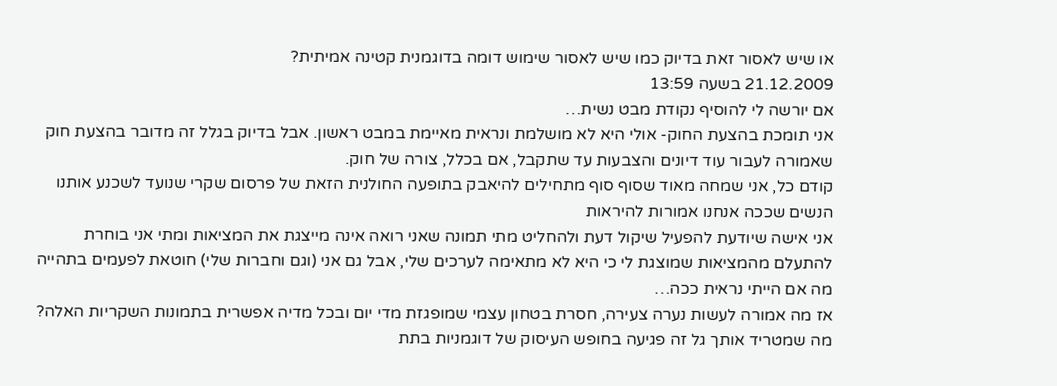או שיש לאסור זאת בדיוק כמו שיש לאסור שימוש דומה בדוגמנית קטינה אמיתית?
21.12.2009 בשעה 13:59
אם יורשה לי להוסיף נקודת מבט נשית…
אני תומכת בהצעת החוק- אולי היא לא מושלמת ונראית מאיימת במבט ראשון. אבל בדיוק בגלל זה מדובר בהצעת חוק שאמורה לעבור עוד דיונים והצבעות עד שתקבל, אם בכלל, צורה של חוק.
קודם כל, אני שמחה מאוד שסוף סוף מתחילים להיאבק בתופעה החולנית הזאת של פרסום שקרי שנועד לשכנע אותנו הנשים שככה אנחנו אמורות להיראות
אני אישה שיודעת להפעיל שיקול דעת ולהחליט מתי תמונה שאני רואה אינה מייצגת את המציאות ומתי אני בוחרת להתעלם מהמציאות שמוצגת לי כי היא לא מתאימה לערכים שלי, אבל גם אני (וגם וחברות שלי) חוטאת לפעמים בתהייה מה אם הייתי נראית ככה…
אז מה אמורה לעשות נערה צעירה, חסרת בטחון עצמי שמופגזת מדי יום ובכל מדיה אפשרית בתמונות השקריות האלה?
מה שמטריד אותך גל זה פגיעה בחופש העיסוק של דוגמניות בתת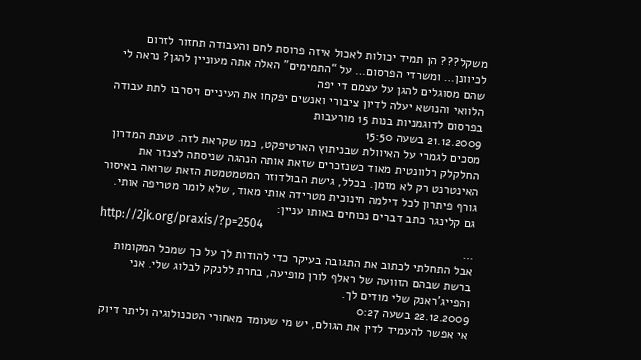משקל??? הן תמיד יכולות לאכול איזה פרוסת לחם והעבודה תחזור לזרום לכיוונן… ומשרדי הפרסום… על “התמימים” האלה אתה מעוניין להגן? נראה לי שהם מסוגלים להגן על עצמם די יפה
הלוואי והנושא יעלה לדיון ציבורי ואנשים יפקחו את העיניים ויסרבו לתת עבודה בפרסום לדוגמניות בנות 15 מורעבות
21.12.2009 בשעה 15:50
מסכים לגמרי על האיוולת שבניתוץ הארטיפקט, כמו שקראת לזה. טענת המדרון החלקלק רלוונטית מאוד כשנזכרים שזאת אותה הנהגה שניסתה לצנזר את האינטרנט רק לא מזמן. בכלל, גישת הבולדוזר המטמטמטת הזאת שרואה באיסור גורף פיתרון לכל דילמה חינוכית מטרידה אותי מאוד, שלא לומר מטריפה אותי.
גם קלינגר כתב דברים נכוחים באותו עניין:
http://2jk.org/praxis/?p=2504
…
אבל התחלתי לכתוב את התגובה בעיקר כדי להודות לך על כך שמכל המקומות ברשת שבהם הזוועה של ראלף לורן מופיעה, בחרת ללנקק לבלוג שלי. אני והפייג’ראנק שלי מודים לך.
22.12.2009 בשעה 0:27
אי אפשר להעמיד לדין את הגולם, יש מי שעומד מאחורי הטכנולוגיה וליתר דיוק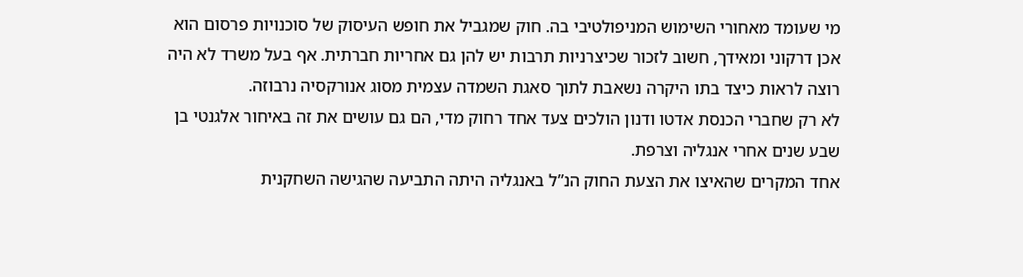מי שעומד מאחורי השימוש המניפולטיבי בה. חוק שמגביל את חופש העיסוק של סוכנויות פרסום הוא אכן דרקוני ומאידך, חשוב לזכור שכיצרניות תרבות יש להן גם אחריות חברתית. אף בעל משרד לא היה רוצה לראות כיצד בתו היקרה נשאבת לתוך סאגת השמדה עצמית מסוג אנורקסיה נרבוזה.
לא רק שחברי הכנסת אדטו ודנון הולכים צעד אחד רחוק מדי, הם גם עושים את זה באיחור אלגנטי בן שבע שנים אחרי אנגליה וצרפת.
אחד המקרים שהאיצו את הצעת החוק הנ”ל באנגליה היתה התביעה שהגישה השחקנית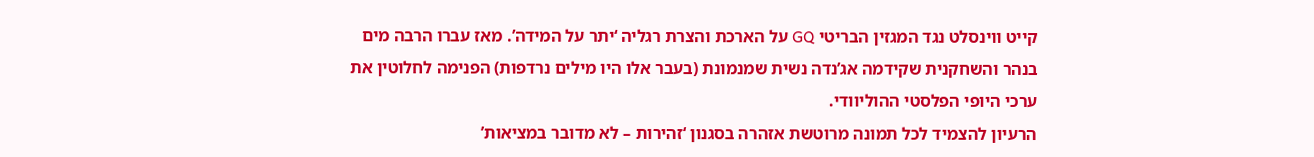קייט ווינסלט נגד המגזין הבריטי GQ על הארכת והצרת רגליה ‘יתר על המידה’. מאז עברו הרבה מים בנהר והשחקנית שקידמה אג’נדה נשית שמנמונת (בעבר אלו היו מילים נרדפות) הפנימה לחלוטין את ערכי היופי הפלסטי ההוליוודי.
הרעיון להצמיד לכל תמונה מרוטשת אזהרה בסגנון ‘זהירות – לא מדובר במציאות’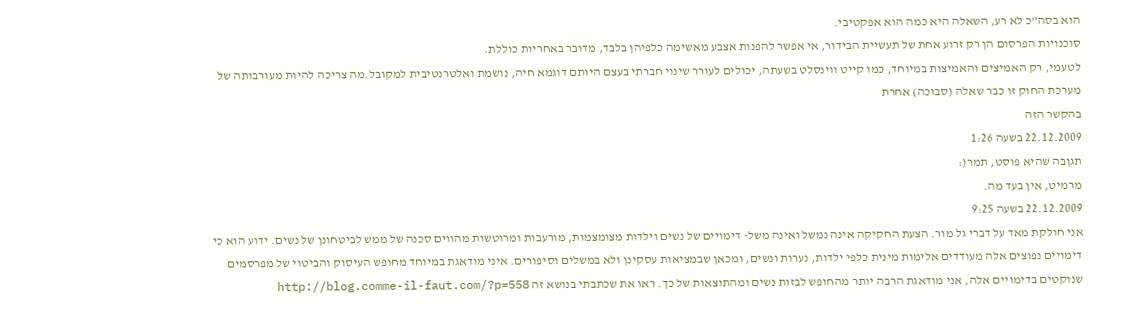הוא בסה”כ לא רע, השאלה היא כמה הוא אפקטיבי.
סוכנויות הפרסום הן רק זרוע אחת של תעשיית הבידור, אי אפשר להפנות אצבע מאשימה כלפיהן בלבד, מדובר באחריות כוללת.
לטעמי, רק האמיצים והאמיצות במיוחד, כמו קייט ווינסלט בשעתה, יכולים לעורר שינוי חברתי בעצם היותם דוגמא חיה, נושמת ואלטרנטיבית למקובל.מה צריכה להיות מעורבותה של מערכת החוק זו כבר שאלה (סבוכה) אחרת
בהקשר הזה
22.12.2009 בשעה 1:26
תגןבה שהיא פוסט, תמר(:
מרמיט, אין בעד מה.
22.12.2009 בשעה 9:25
אני חולקת מאד על דברי גל מור. הצעת החקיקה אינה נמשל ואינה משל- דימויים של נשים וילדות מצומצמות, מורעבות ומרוטשות מהווים סכנה של ממש לביטחונן של נשים. ידוע הוא כי דימויים נפוצים אלה מעודדים אלימות מינית כלפי ילדות, נערות ונשים, ומכאן שבמציאות עסקינן ולא במשלים וסיפורים. איני מודאגת במיוחד מחופש העיסוק והביטוי של מפרסמים שנוקטים בדימויים אלה, אני מודאגת הרבה יותר מהחופש לבזות נשים ומהתוצאות של כך. ראו את שכתבתי בנושא זה http://blog.comme-il-faut.com/?p=558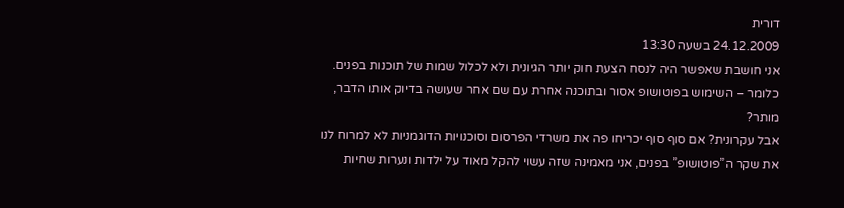דורית
24.12.2009 בשעה 13:30
אני חושבת שאפשר היה לנסח הצעת חוק יותר הגיונית ולא לכלול שמות של תוכנות בפנים. כלומר – השימוש בפוטושופ אסור ובתוכנה אחרת עם שם אחר שעושה בדיוק אותו הדבר, מותר?
אבל עקרונית? אם סוף סוף יכריחו פה את משרדי הפרסום וסוכנויות הדוגמניות לא למרוח לנו את שקר ה”פוטושופ” בפנים, אני מאמינה שזה עשוי להקל מאוד על ילדות ונערות שחיות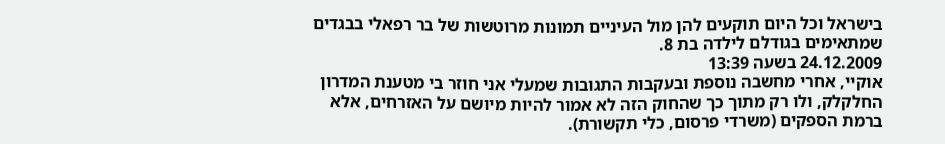בישראל וכל היום תוקעים להן מול העיניים תמונות מרוטשות של בר רפאלי בבגדים שמתאימים בגודלם לילדה בת 8.
24.12.2009 בשעה 13:39
אוקיי, אחרי מחשבה נוספת ובעקבות התגובות שמעלי אני חוזר בי מטענת המדרון החלקלק, ולו רק מתוך כך שהחוק הזה לא אמור להיות מיושם על האזרחים, אלא ברמת הספקים (משרדי פרסום, כלי תקשורת).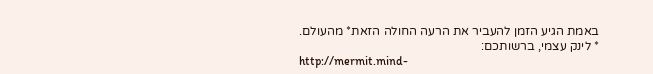באמת הגיע הזמן להעביר את הרעה החולה הזאת* מהעולם.
* לינק עצמי, ברשותכם:
http://mermit.mind-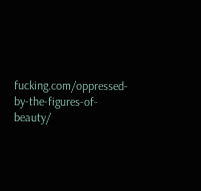fucking.com/oppressed-by-the-figures-of-beauty/